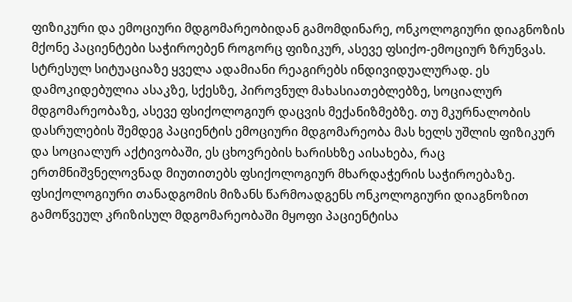ფიზიკური და ემოციური მდგომარეობიდან გამომდინარე, ონკოლოგიური დიაგნოზის მქონე პაციენტები საჭიროებენ როგორც ფიზიკურ, ასევე ფსიქო-ემოციურ ზრუნვას.
სტრესულ სიტუაციაზე ყველა ადამიანი რეაგირებს ინდივიდუალურად. ეს დამოკიდებულია ასაკზე, სქესზე, პიროვნულ მახასიათებლებზე, სოციალურ მდგომარეობაზე, ასევე ფსიქოლოგიურ დაცვის მექანიზმებზე. თუ მკურნალობის დასრულების შემდეგ პაციენტის ემოციური მდგომარეობა მას ხელს უშლის ფიზიკურ და სოციალურ აქტივობაში, ეს ცხოვრების ხარისხზე აისახება, რაც ერთმნიშვნელოვნად მიუთითებს ფსიქოლოგიურ მხარდაჭერის საჭიროებაზე.
ფსიქოლოგიური თანადგომის მიზანს წარმოადგენს ონკოლოგიური დიაგნოზით გამოწვეულ კრიზისულ მდგომარეობაში მყოფი პაციენტისა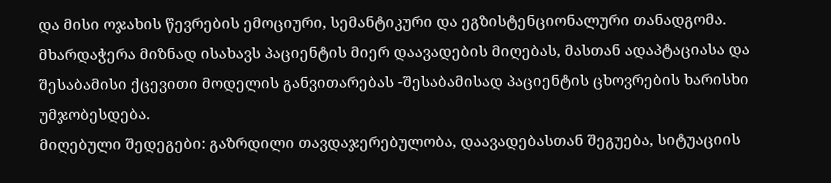და მისი ოჯახის წევრების ემოციური, სემანტიკური და ეგზისტენციონალური თანადგომა.
მხარდაჭერა მიზნად ისახავს პაციენტის მიერ დაავადების მიღებას, მასთან ადაპტაციასა და შესაბამისი ქცევითი მოდელის განვითარებას -შესაბამისად პაციენტის ცხოვრების ხარისხი უმჯობესდება.
მიღებული შედეგები: გაზრდილი თავდაჯერებულობა, დაავადებასთან შეგუება, სიტუაციის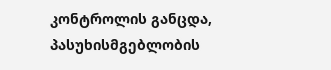კონტროლის განცდა, პასუხისმგებლობის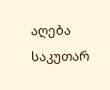აღება საკუთარ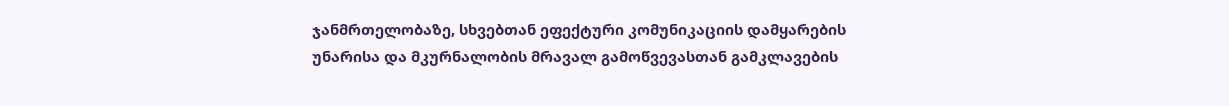ჯანმრთელობაზე, სხვებთან ეფექტური კომუნიკაციის დამყარების უნარისა და მკურნალობის მრავალ გამოწვევასთან გამკლავების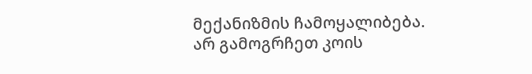მექანიზმის ჩამოყალიბება.
არ გამოგრჩეთ კოის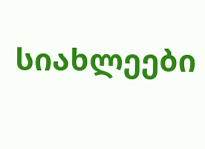სიახლეები